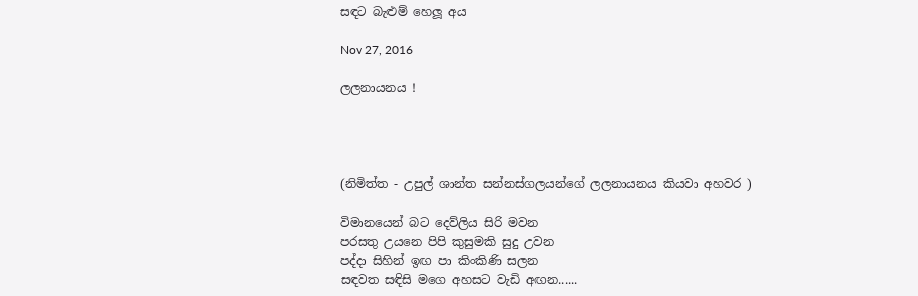සඳට බැළුම් හෙලූ අය

Nov 27, 2016

ලලනායනය !




(නිමිත්ත - උපුල් ශාන්ත සන්නස්ගලයන්ගේ ලලනායනය කියවා අහවර )

විමානයෙන් බට දෙව්ලිය සිරි මවන
පරසතු උයනෙ පිපි කුසුමකි සුදු උවන
පද්දා සිහින් ඉඟ පා කිංකිණි සලන
සඳවත සඳිසි මගෙ අහසට වැඩි අඟන......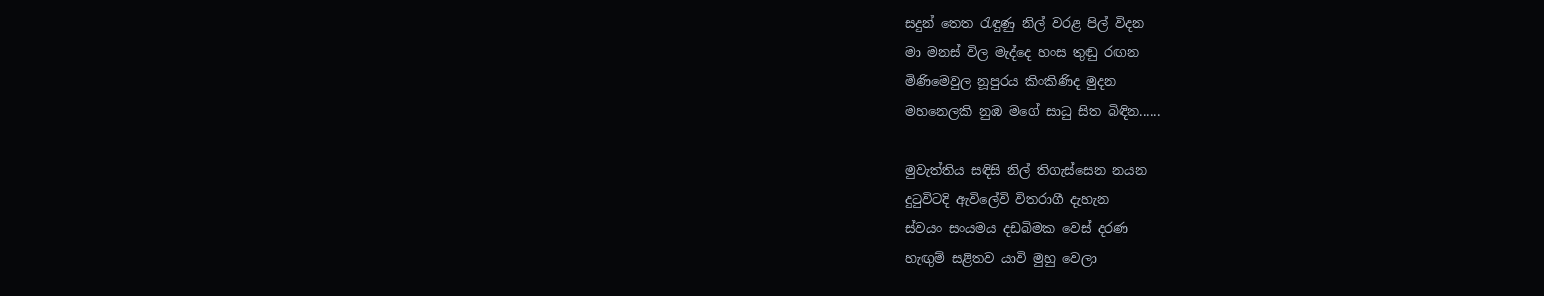සදුන් තෙත රැඳුණු නිල් වරළ පිල් විදන
මා මනස් විල මැද්දෙ හංස තුඬු රඟන
මිණිමෙවුල නූපුරය කිංකිණිද මුදන
මහනෙලකි නුඹ මගේ සාධු සිත බිඳින......

මුවැත්තිය සඳිසි නිල් තිගැස්සෙන නයන
දුටුවිටදි ඇවිලේවි විතරාගී දැහැන
ස්වයං සංයමය දඩබිමක වෙස් දරණ
හැඟුම් සළිතව යාවි මුහු වෙලා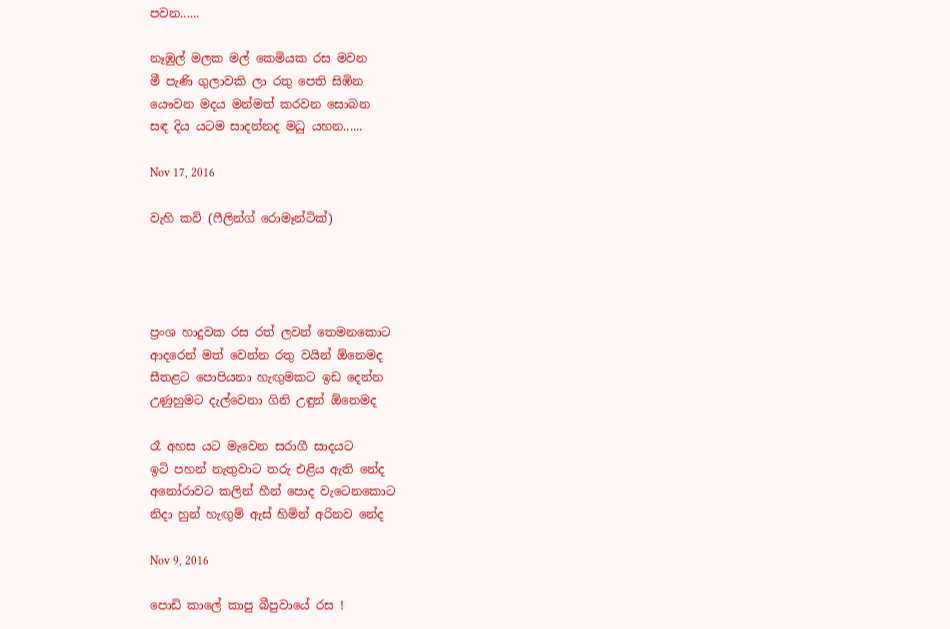පවන......

නෑඹුල් මලක මල් කෙමියක රස මවන
මී පැණි ගුලාවකි ලා රතු පෙති සිඹින
යෞවන මදය මන්මත් කරවන සොබන
සඳ දිය යටම සාදන්නද මධු යහන......

Nov 17, 2016

වැහි කවි (ෆීලින්ග් රොමෑන්ටික්)




ප්‍රංශ හාදුවක රස රත් ලවන් තෙමනකොට
ආදරෙන් මත් වෙන්න රතු වයින් ඕනෙමද
සීතළට පොපියනා හැඟුමකට ඉඩ දෙන්න
උණුහුමට දැල්වෙනා ගිනි උඳුන් ඕනෙමද

රෑ අහස යට මැවෙන සරාගී සාදයට
ඉටි පහන් නැතුවාට තරු එළිය ඇති නේද
අනෝරාවට කලින් හීන් පොද වැටෙනකොට
නිදා හුන් හැඟුම් ඇස් හිමින් අරිනව නේද

Nov 9, 2016

පොඩි කාලේ කාපු බීපුවායේ රස !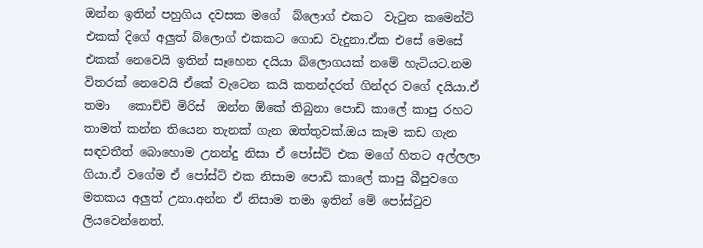ඔන්න ඉතින් පහුගිය දවසක මගේ  බ්ලොග් එකට  වැටුන කමෙන්ට් එකක් දිගේ අලුත් බ්ලොග් එකකට ගොඩ වැදුනා.ඒක එසේ මෙසේ එකක් නෙවෙයි ඉතින් සෑහෙන දයියා බ්ලොගයක් නමේ හැටියට.නම විතරක් නෙවෙයි ඒකේ වැටෙන කයි කතන්දරත් ගින්දර වගේ දයියා.ඒ තමා   කොච්චි මිරිස්  ඔන්න ඕකේ තිබුනා පොඩි කාලේ කාපු රහට තාමත් කන්න තියෙන තැනක් ගැන ඔත්තුවක්.ඔය කෑම කඩ ගැන සඳවතීත් බොහොම උනන්දු නිසා ඒ පෝස්ට් එක මගේ හිතට අල්ලලා ගියා.ඒ වගේම ඒ පෝස්ට් එක නිසාම පොඩි කාලේ කාපු බීපුවගෙ මතකය අලුත් උනා.අන්න ඒ නිසාම තමා ඉතින් මේ පෝස්ටුව ලියවෙන්නෙත්.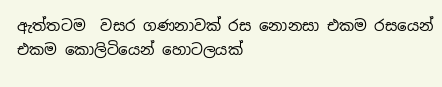ඇත්තටම  වසර ගණනාවක් රස නොනසා එකම රසයෙන් එකම කොලිටියෙන් හොටලයක්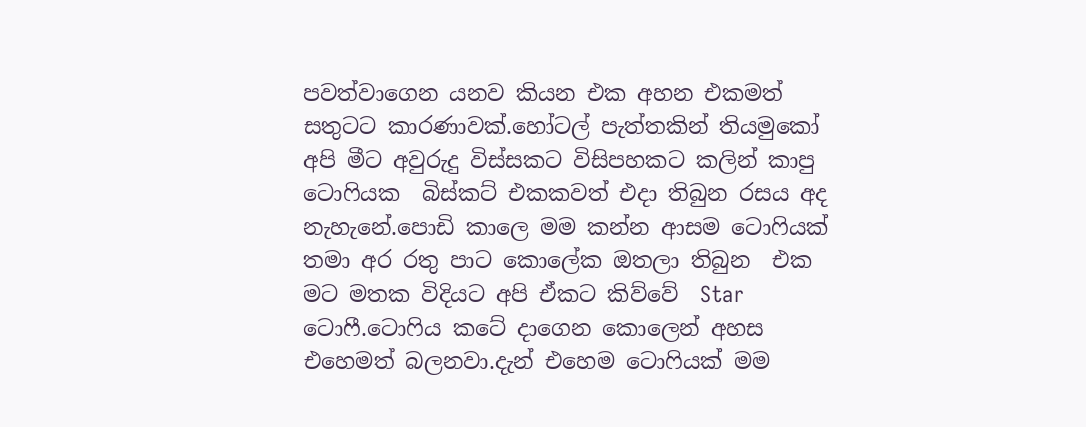පවත්වාගෙන යනව කියන එක අහන එකමත් සතුටට කාරණාවක්.හෝටල් පැත්තකින් තියමුකෝ අපි මීට අවුරුදු විස්සකට විසිපහකට කලින් කාපු ටොෆියක  බිස්කට් එකකවත් එදා තිබුන රසය අද නැහැනේ.පොඩි කාලෙ මම කන්න ආසම ටොෆියක් තමා අර රතු පාට කොලේක ඔතලා තිබුන  එක මට මතක විදියට අපි ඒකට කිව්වේ  Star ටොෆී.ටොෆිය කටේ දාගෙන කොලෙන් අහස එහෙමත් බලනවා.දැන් එහෙම ටොෆියක් මම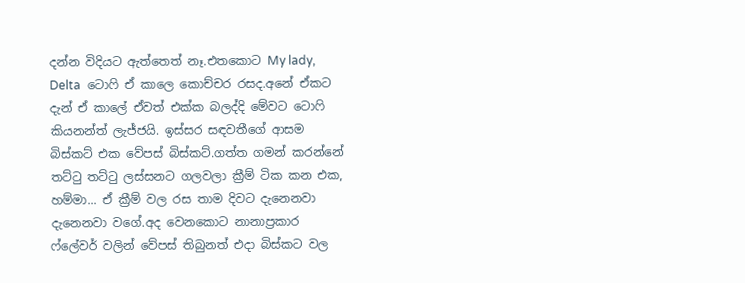දන්න විදියට ඇත්තෙත් නෑ.එතකොට My lady, Delta  ටොෆි ඒ කාලෙ කොච්චර රසද.අනේ ඒකට දැන් ඒ කාලේ ඒවත් එක්ක බලද්දි මේවට ටොෆි කියනන්ත් ලැජ්ජයි. ඉස්සර සඳවතීගේ ආසම බිස්කට් එක වේපස් බිස්කට්.ගත්ත ගමන් කරන්නේ තට්ටු තට්ටු ලස්සනට ගලවලා ක්‍රීම් ටික කන එක, හම්මා... ඒ ක්‍රීම් වල රස තාම දිවට දැනෙනවා දැනෙනවා වගේ.අද වෙනකොට නානාප්‍රකාර ෆ්ලේවර් වලින් වේපස් තිබුනත් එදා බිස්කට වල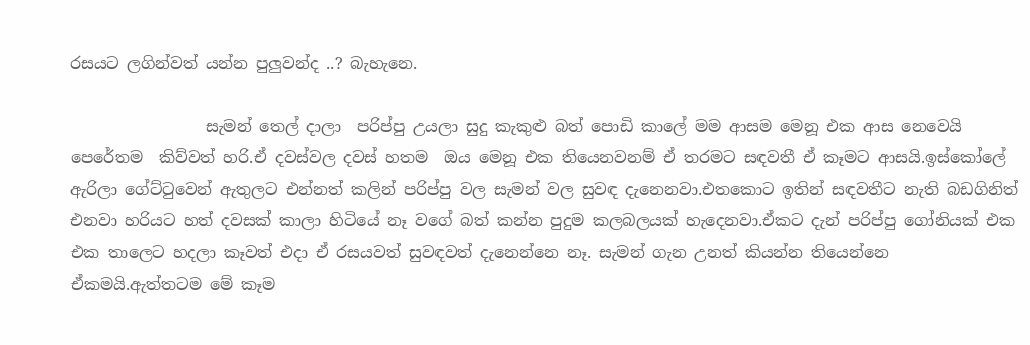රසයට ලගින්වත් යන්න පුලුවන්ද ..? බැහැනෙ.

                 සැමන් තෙල් දාලා  පරිප්පු උයලා සුදු කැකුළු බත් පොඩි කාලේ මම ආසම මෙනූ එක ආස නෙවෙයි පෙරේතම  කිව්වත් හරි.ඒ දවස්වල දවස් හතම  ඔය මෙනූ එක තියෙනවනම් ඒ තරමට සඳවතී ඒ කෑමට ආසයි.ඉස්කෝලේ ඇරිලා ගේට්ටුවෙන් ඇතුලට එන්නත් කලින් පරිප්පු වල සැමන් වල සුවඳ දැනෙනවා.එතකොට ඉතින් සඳවතීට නැති බඩගිනිත් එනවා හරියට හත් දවසක් කාලා හිටියේ නෑ වගේ බත් කන්න පුදුම කලබලයක් හැදෙනවා.ඒකට දැන් පරිප්පු ගෝනියක් එක එක තාලෙට හදලා කෑවත් එදා ඒ රසයවත් සුවඳවත් දැනෙන්නෙ නෑ. සැමන් ගැන උනත් කියන්න තියෙන්නෙ ඒකමයි.ඇත්තටම මේ කෑම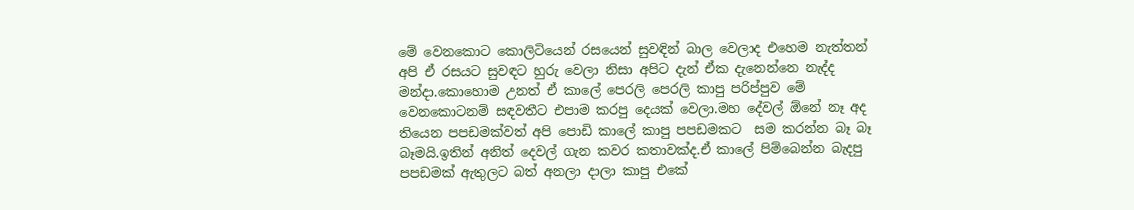මේ වෙනකොට කොලිටියෙන් රසයෙන් සුවඳින් බාල වෙලාද එහෙම නැත්තන් අපි ඒ රසයට සුවඳට හුරු වෙලා නිසා අපිට දැන් ඒක දැනෙන්නෙ නැද්ද මන්දා.කොහොම උනත් ඒ කාලේ පෙරලි පෙරලි කාපු පරිප්පුව මේ වෙනකොටනම් සඳවතීට එපාම කරපු දෙයක් වෙලා.මහ දේවල් ඕනේ නෑ අද තියෙන පපඩමක්වත් අපි පොඩි කාලේ කාපු පපඩමකට  සම කරන්න බෑ බෑ බෑමයි.ඉතින් අනිත් දෙවල් ගැන කවර කතාවක්ද.ඒ කාලේ පිම්බෙන්න බැදපු පපඩමක් ඇතුලට බත් අනලා දාලා කාපු එකේ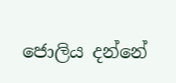ජොලිය දන්නේ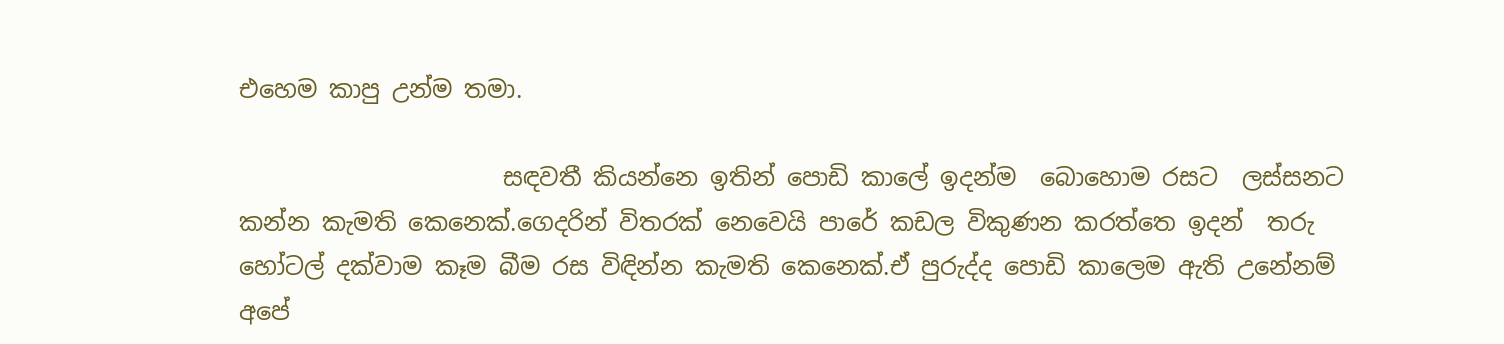එහෙම කාපු උන්ම තමා.

                      සඳවතී කියන්නෙ ඉතින් පොඩි කාලේ ඉදන්ම  බොහොම රසට  ලස්සනට  කන්න කැමති කෙනෙක්.ගෙදරින් විතරක් නෙවෙයි පාරේ කඩල විකුණන කරත්තෙ ඉදන්  තරු හෝටල් දක්වාම කෑම බීම රස විඳින්න කැමති කෙනෙක්.ඒ පුරුද්ද පොඩි කාලෙම ඇති උනේනම් අපේ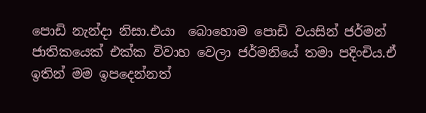පොඩි නැන්දා නිසා.එයා  බොහොම පොඩි වයසින් ජර්මන් ජාතිකයෙක් එක්ක විවාහ වෙලා ජර්මනියේ තමා පදිංචිය.ඒ ඉතින් මම ඉපදෙන්නත්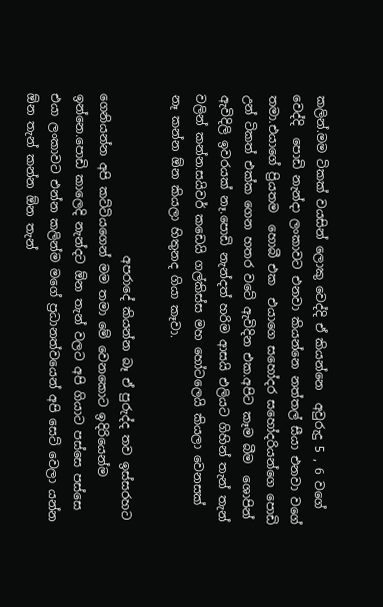කලින්.මම ටිකක් වයසින් ලොකු වෙද්දි ඒ කියන්නෙ  අවුරුදු 5 , 6 වගේ වෙද්දි  පොඩි නැන්දා ලංකාවට එනවා කියන්නෙ නත්තල් සීයා එනවා වගේ තමා.එයාගේ ප්‍රියතම  හොබී එක  එයාගෙ සහෝදර සහෝදරියන්ගෙ පොඩි උන් ටිකත් එක්ක ගෙන හතර වටේ ඇවිදින එක.අපිට කෑම බීම  ශොපින් ඇවිදිලි ඉවරයක් නෑ.පොඩි නැන්දත් හරිම ආසයි එලියට ගිහින් තැන් තැන් වලින් කන්න.සයිවර් කඩෙයි ගල්කිස්ස මහ හෝටලෙයි කියලා වෙනසක් නෑ කන්න ඕන කියලා හිතුනද ගියා කෑවා.

                           අපරාදේ කියන්න බෑ ඒ පුරුද්ද තව ඉස්සරහට ගෙනියන්න අපි කට්ටියගෙන් මම තමා මේ වෙනකොට ඉදිරියෙන්ම ඉන්නෙ.පොඩි කාලෙදි නැන්දට ඕන තැන් වලට අපි ගියාට පස්සෙ පස්සෙ එයා ලංකාවට එන්න කලින්ම මගේ ප්‍රධානත්වයෙන් අපි සෙට් වෙලා යන්න ඕන තැන් කන්න ඕන තැන්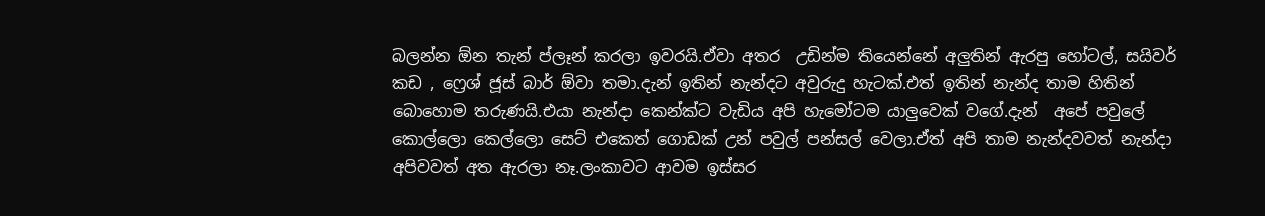බලන්න ඕන තැන් ප්ලෑන් කරලා ඉවරයි.ඒවා අතර  උඩින්ම තියෙන්නේ අලුතින් ඇරපු හෝටල්, සයිවර් කඩ , ෆ්‍රෙශ් ජූස් බාර් ඕවා තමා.දැන් ඉතින් නැන්දට අවුරුදු හැටක්.එත් ඉතින් නැන්ද තාම හිතින් බොහොම තරුණයි.එයා නැන්දා කෙන්ක්ට වැඩිය අපි හැමෝටම යාලුවෙක් වගේ.දැන්  අපේ පවුලේ කොල්ලො කෙල්ලො සෙට් එකෙත් ගොඩක් උන් පවුල් පන්සල් වෙලා.ඒත් අපි තාම නැන්දවවත් නැන්දා අපිවවත් අත ඇරලා නෑ.ලංකාවට ආවම ඉස්සර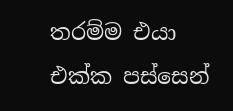තරම්ම එයා එක්ක පස්සෙන්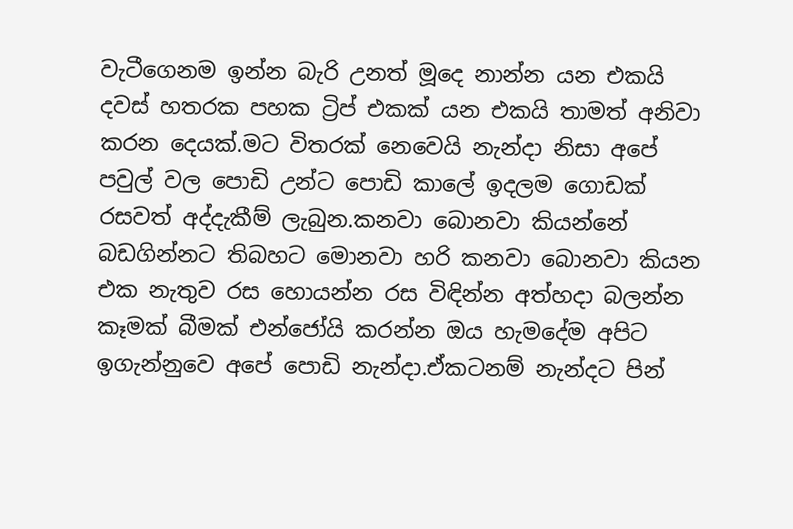වැටීගෙනම ඉන්න බැරි උනත් මූදෙ නාන්න යන එකයි දවස් හතරක පහක ට්‍රිප් එකක් යන එකයි තාමත් අනිවා කරන දෙයක්.මට විතරක් නෙවෙයි නැන්දා නිසා අපේ පවුල් වල පොඩි උන්ට පොඩි කාලේ ඉදලම ගොඩක් රසවත් අද්දැකීම් ලැබුන.කනවා බොනවා කියන්නේ බඩගින්නට තිබහට මොනවා හරි කනවා බොනවා කියන එක නැතුව රස හොයන්න රස විඳින්න අත්හදා බලන්න කෑමක් බීමක් එන්ජෝයි කරන්න ඔය හැමදේම අපිට ඉගැන්නුවෙ අපේ පොඩි නැන්දා.ඒකටනම් නැන්දට පින්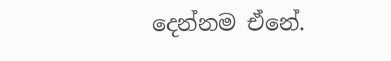දෙන්නම ඒනේ.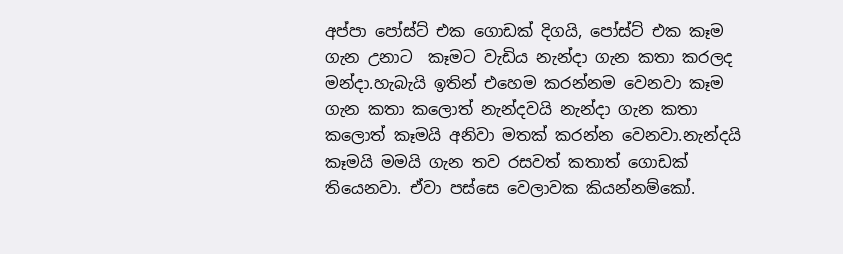අප්පා පෝස්ට් එක ගොඩක් දිගයි, පෝස්ට් එක කෑම ගැන උනාට  කෑමට වැඩිය නැන්දා ගැන කතා කරලද මන්දා.හැබැයි ඉතින් එහෙම කරන්නම වෙනවා කෑම ගැන කතා කලොත් නැන්දවයි නැන්දා ගැන කතා කලොත් කෑමයි අනිවා මතක් කරන්න වෙනවා.නැන්දයි කෑමයි මමයි ගැන තව රසවත් කතාත් ගොඩක් තියෙනවා. ඒවා පස්සෙ වෙලාවක කියන්නම්කෝ.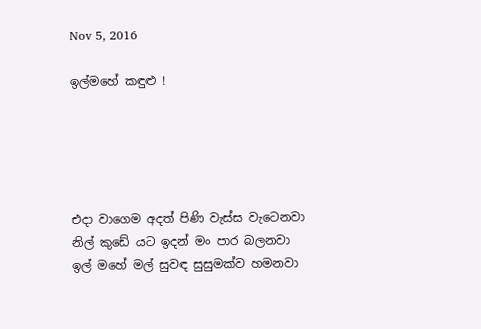Nov 5, 2016

ඉල්මහේ කඳුළු !





එදා වාගෙම අදත් පිණි වැස්ස වැටෙනවා
නිල් කුඩේ යට ඉදන් මං පාර බලනවා
ඉල් මහේ මල් සුවඳ සුසුමක්ව හමනවා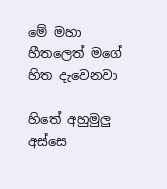මේ මහා හීතලෙත් මගේ හිත දැවෙනවා

හිතේ අහුමුලු අස්සෙ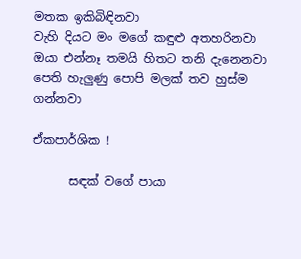මතක ඉකිබිඳිනවා
වැහි දියට මං මගේ කඳුළු අතහරිනවා
ඔයා එන්නෑ තමයි හිතට තනි දැනෙනවා
පෙති හැලුණු පොපි මලක් තව හුස්ම ගන්නවා

ඒකපාර්ශික !

      සඳක් වගේ පායා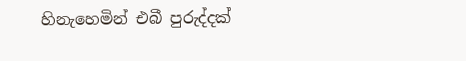හිනැහෙමින් එබී පුරුද්දක්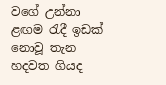වගේ උන්නා ළඟම රැදී ඉඩක් නොවූ තැන හදවත ගියද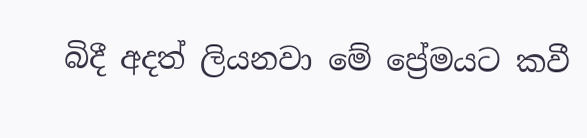බිදී අදත් ලියනවා මේ ප්‍රේමයට කවී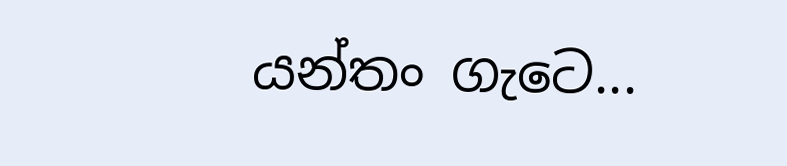යන්තං ගැටෙ...